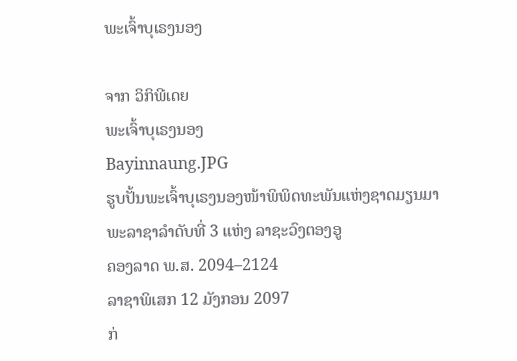ພະເຈົ້າບຸເຣງນອງ

ຈາກ ວິກິພີເດຍ
ພະເຈົ້າບຸເຣງນອງ
Bayinnaung.JPG
ຮູບປັ້ນພະເຈົ້າບຸເຣງນອງໜ້າພິພິດທະພັນແຫ່ງຊາດມຽນມາ
ພະລາຊາລຳດັບທີ່ 3 ແຫ່ງ ລາຊະວົງຕອງອູ
ຄອງລາດ ພ.ສ. 2094–2124
ລາຊາພິເສກ 12 ມັງກອນ 2097
ກ່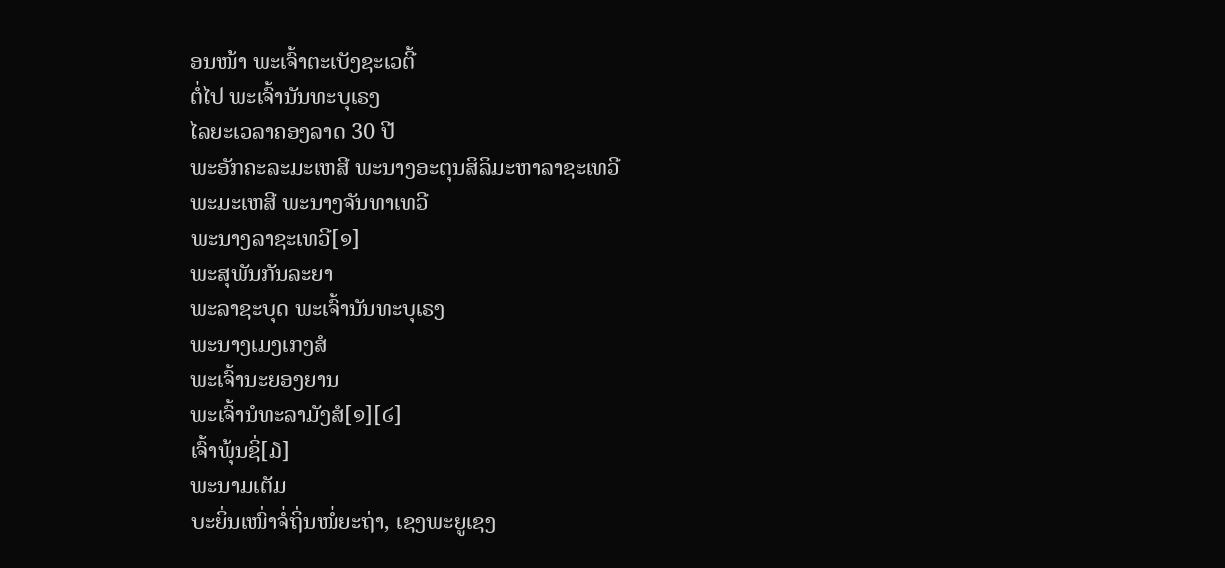ອນໜ້າ ພະເຈົ້າຕະເບັງຊະເວຕີ້
ຕໍ່ໄປ ພະເຈົ້ານັນທະບຸເຣງ
ໄລຍະເວລາຄອງລາດ 30 ປີ
ພະອັກຄະລະມະເຫສີ ພະນາງອະຕຸນສິລິມະຫາລາຊະເທວີ
ພະມະເຫສີ ພະນາງຈັນທາເທວີ
ພະນາງລາຊະເທວີ[໑]
ພະສຸພັນກັນລະຍາ
ພະລາຊະບຸດ ພະເຈົ້ານັນທະບຸເຣງ
ພະນາງເມງເກງສໍ
ພະເຈົ້ານະຍອງຍານ
ພະເຈົ້ານໍທະລາມັງສໍ[໑][໒]
ເຈົ້າພຸ້ນຊິ່[໓]
ພະນາມເຕັມ
ບະຍິ່ນເໜົ່າຈໍ່ຖິ່ນໜໍ່ຍະຖ່າ, ເຊງພະຍູເຊງ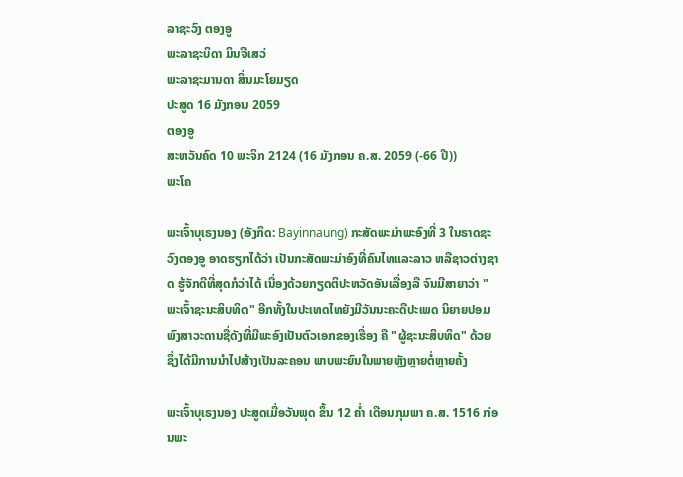ລາຊະວົງ ຕອງອູ
ພະລາຊະບິດາ ມິນຈີເສວ່
ພະລາຊະມານດາ ສິ່ນມະໂຍມຽດ
ປະສູດ 16 ມັງກອນ 2059
ຕອງອູ
ສະຫວັນຄົດ 10 ພະຈິກ 2124 (16 ມັງກອນ ຄ.ສ. 2059 (-66 ປີ))
ພະໂຄ

ພະເຈົ້າບຸເຣງນອງ (ອັງກິດ: Bayinnaung) ກະສັດພະມ່າພະອົງທີ່ 3 ໃນຣາດຊະວົງຕອງອູ ອາດຮຽກໄດ້ວ່າ ເປັນກະສັດພະມ່າອົງທີ່ຄົນໄທແລະລາວ ຫລືຊາວຕ່າງຊາດ ຮູ້ຈັກດີທີ່ສຸດກໍວ່າໄດ້ ເນື່ອງດ້ວຍກຽດຕິປະຫວັດອັນເລື່ອງລື ຈົນມີສາຍາວ່າ "ພະເຈົ້າຊະນະສິບທິດ" ອີກທັ້ງໃນປະເທດໄທຍັງມີວັນນະຄະດີປະເພດ ນິຍາຍປອມພົງສາວະດານຊື່ດັງທີ່ມີພະອົງເປັນຕົວເອກຂອງເຮື່ອງ ຄື "ຜູ້ຊະນະສິບທິດ" ດ້ວຍ ຊຶ່ງໄດ້ມີການນຳໄປສ້າງເປັນລະຄອນ ພາບພະຍົນໃນພາຍຫຼັງຫຼາຍຕໍ່ຫຼາຍຄັ້ງ

ພະເຈົ້າບຸເຣງນອງ ປະສູດເມື່ອວັນພຸດ ຂຶ້ນ 12 ຄ່ຳ ເດືອນກຸມພາ ຄ.ສ. 1516 ກ່ອນພະ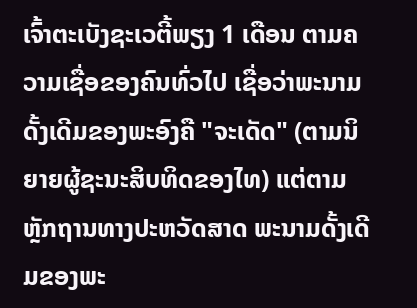ເຈົ້າຕະເບັງຊະເວຕີ້ພຽງ 1 ເດືອນ ຕາມຄວາມເຊື່ອຂອງຄົນທົ່ວໄປ ເຊື່ອວ່າພະນາມດັ້ງເດີມຂອງພະອົງຄື "ຈະເດັດ" (ຕາມນິຍາຍຜູ້ຊະນະສິບທິດຂອງໄທ) ແຕ່ຕາມຫຼັກຖານທາງປະຫວັດສາດ ພະນາມດັ້ງເດີມຂອງພະ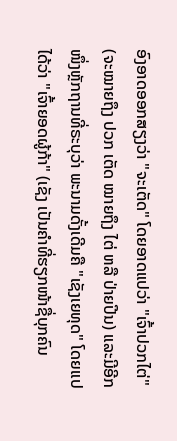ອົງອາດອອກສຽງວ່າ "ຈະເຕັດ" ໂດຍອາດແປວ່າ "ເຈົ້າປວກໄຕ່" (ຈະໝາຍຖຶງ ປວກ ເຕັດ ໝາຍຖຶງ ໄຕ່ ຫລື ປ່າຍປີນ) ແລະມີອີກໜຶ່ງຫຼັກຖານທີ່ຣະບຸວ່າ ພະນາມດັ້ງເດີມຄື "ເຊັງເຍທຸດ" ໂດຍແປໄດ້ວ່າ "ເຈົ້າຍອດຜູ້ກ້າ" (ເຊັງ ເປັນຄຳທີ່ຮຽກໜ້າຊື່ບຸກຄົນ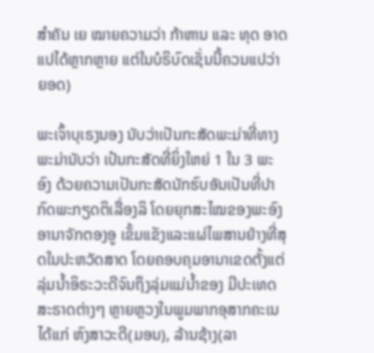ສຳຄັນ ເຍ ໝາຍຄວາມວ່າ ກ້າຫານ ແລະ ທຸດ ອາດແປໄດ້ຫຼາກຫຼາຍ ແຕ່ໃນບໍຣິບົດເຊັ່ນນີ້ຄວນແປວ່າຍອດ)

ພະເຈົ້າບຸເຣງນອງ ນັບວ່າເປັນກະສັດພະມ່າທີ່ທາງພະມ່ານັບວ່າ ເປ້ນກະສັດທີ່ຍິ່ງໃຫຍ່ 1 ໃນ 3 ພະອົງ ດ້ວຍຄວາມເປັນກະສັດນັກຮົບອັນເປັນທີ່ປາກົດພະກຽດຕິເລື່ອງລິ ໂດຍຍຸກສະໄໝຂອງພະອົງ ອານາຈັກຕອງອູ ເຂັ້ມແຂັງແລະແຜ່ໄພສານຢ່າງທີ່ສຸດໃນປະຫວັດສາດ ໂດຍຄອບຄຸມອານາເຂດຕັ້ງແຕ່ລຸ່ມນ້ຳອິຣະວະດີຈົນຖຶງລຸ່ມແມ່ນ້ຳຂອງ ມີປະເທດສະຣາດຕ່າງໆ ຫຼາຍຫຼວງໃນພູມພາກອຸສາກຄະເນ ໄດ້ແກ່ ຫົງສາວະດີ(ມອນ), ລ້ານຊ້າງ(ລາ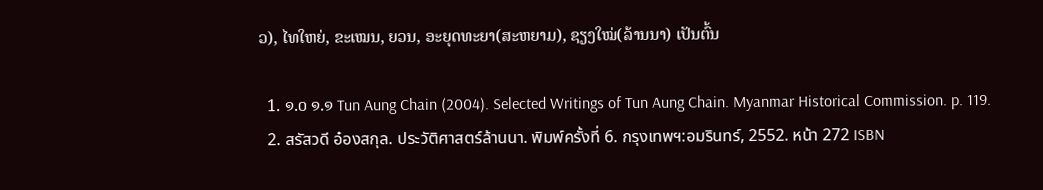ວ), ໄທໃຫຍ່, ຂະເໝນ, ຍວນ, ອະຍຸດທະຍາ(ສະຫຍາມ), ຊຽງໃໝ່(ລ້ານນາ) ເປັນຕົ້ນ

  1. ໑.໐ ໑.໑ Tun Aung Chain (2004). Selected Writings of Tun Aung Chain. Myanmar Historical Commission. p. 119.
  2. สรัสวดี อ๋องสกุล. ประวัติศาสตร์ล้านนา. พิมพ์ครั้งที่ 6. กรุงเทพฯ:อมรินทร์, 2552. หน้า 272 ISBN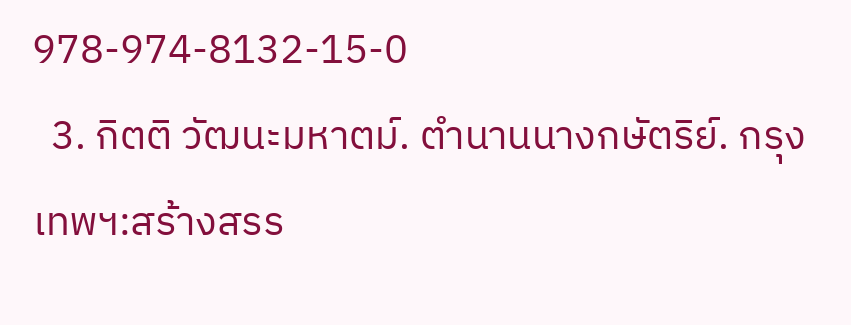978-974-8132-15-0
  3. กิตติ วัฒนะมหาตม์. ตำนานนางกษัตริย์. กรุงเทพฯ:สร้างสรร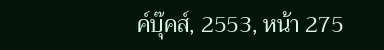ค์บุ๊คส์, 2553, หน้า 275